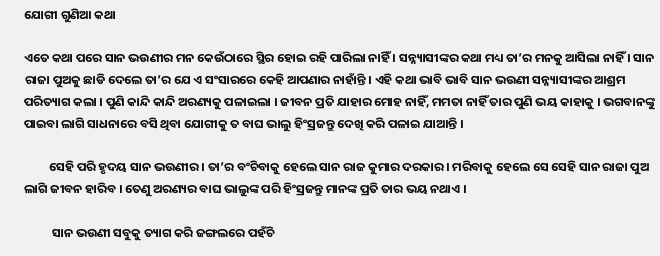ଯୋଗୀ ଗୁଣିଆ କଥା

ଏତେ କଥା ପରେ ସାନ ଭଉଣୀର ମନ କେଉଁଠାରେ ସ୍ଥିର ହୋଇ ରହି ପାରିଲା ନାହିଁ । ସନ୍ନ୍ୟାସୀଙ୍କର କଥା ମଧ୍ୟ ତା’ର ମନକୁ ଆସିଲା ନାହିଁ । ସାନ ରାଜା ପୁଅକୁ ଛାଡି ଦେଲେ ତା’ର ଯେ ଏ ସଂସାରରେ କେହି ଆପଣାର ନାହାଁନ୍ତି । ଏହି କଥା ଭାବି ଭାବି ସାନ ଭଉଣୀ ସନ୍ନ୍ୟାସୀଙ୍କର ଆଶ୍ରମ ପରିତ୍ୟାଗ କଲା । ପୁଣି କାନ୍ଦି କାନ୍ଦି ଅରଣ୍ୟକୁ ପଳାଇଲା । ଜୀବନ ପ୍ରତି ଯାହାର ମୋହ ନାହିଁ, ମମତା ନାହିଁ ତାର ପୁଣି ଭୟ କାହାକୁ । ଭଗବାନଙ୍କୁ ପାଇବା ଲାଗି ସାଧନାରେ ବସି ଥିବା ଯୋଗୀକୁ ତ ବାଘ ଭାଲୁ ହିଂସ୍ରଜନ୍ତୁ ଦେଖି କରି ପଳାଇ ଯାଆନ୍ତି ।

         ସେହି ପରି ହୃଦୟ ସାନ ଭଉଣୀର । ତା’ର ବଂଚିବାକୁ ହେଲେ ସାନ ରାଜ କୁମାର ଦରକାର । ମରିବାକୁ ହେଲେ ସେ ସେହି ସାନ ରାଜା ପୁଅ ଲାଗି ଜୀବନ ହାରିବ । ତେଣୁ ଅରଣ୍ୟର ବାଘ ଭାଲୁଙ୍କ ପରି ହିଂସ୍ରଜନ୍ତୁ ମାନଙ୍କ ପ୍ରତି ତାର ଭୟ ନଥାଏ ।

          ସାନ ଭଉଣୀ ସବୁକୁ ତ୍ୟାଗ କରି ଜଙ୍ଗଲରେ ପହଁଚି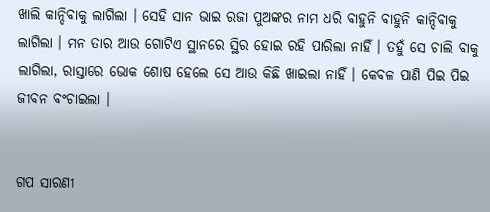ଖାଲି କାନ୍ଦିବାକୁ ଲାଗିଲା । ସେହି ସାନ ଭାଇ ରଜା ପୁଅଙ୍କର ନାମ ଧରି ବାହୁନି ବାହୁନି କାନ୍ଦିବାକୁ ଲାଗିଲା । ମନ ତାର ଆଉ ଗୋଟିଏ ସ୍ଥାନରେ ସ୍ଥିର ହୋଇ ରହି ପାରିଲା ନାହିଁ । ତହୁଁ ସେ ଚାଲି ବାକୁ ଲାଗିଲା, ରାସ୍ତାରେ ଭୋକ ଶୋଷ ହେଲେ ସେ ଆଉ କିଛି ଖାଇଲା ନାହିଁ । କେବଳ ପାଣି ପିଇ ପିଇ ଜୀବନ ବଂଚାଇଲା ।


ଗପ ସାରଣୀ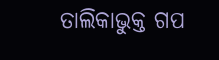ତାଲିକାଭୁକ୍ତ ଗପ